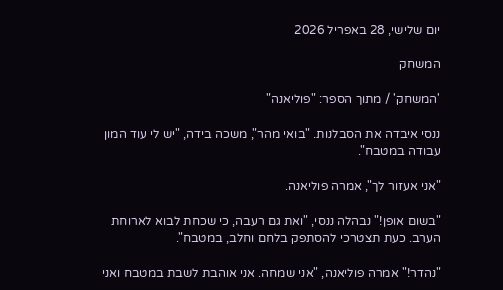יום שלישי, 28 באפריל 2026

המשחק

'המשחק' / מתוך הספר: "פוליאנה"

ננסי איבדה את הסבלנות. "בואי מהר", משכה בידה, "יש לי עוד המון עבודה במטבח".

"אני אעזור לך", אמרה פוליאנה.

"בשום אופן!" נבהלה ננסי, "ואת גם רעבה, כי שכחת לבוא לארוחת הערב. כעת תצטרכי להסתפק בלחם וחלב, במטבח".

"נהדר!" אמרה פוליאנה, "אני שמחה. אני אוהבת לשבת במטבח ואני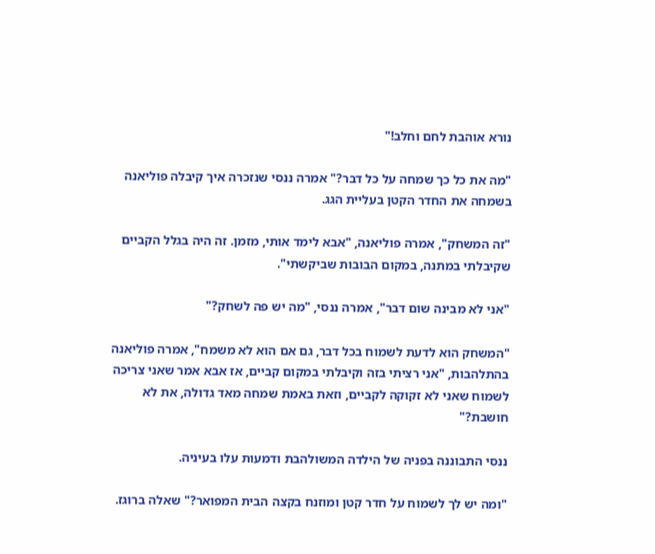נורא אוהבת לחם וחלב!"

"מה את כל כך שמחה על כל דבר?" אמרה ננסי שנזכרה איך קיבלה פוליאנה בשמחה את החדר הקטן בעליית הגג.

"זה המשחק", אמרה פוליאנה, "אבא לימד אותי, מזמן. זה היה בגלל הקביים שקיבלתי במתנה, במקום הבובות שביקשתי".

"אני לא מבינה שום דבר", אמרה ננסי, "מה יש פה לשחק?"

"המשחק הוא לדעת לשמוח בכל דבר, גם אם הוא לא משמח", אמרה פוליאנה בהתלהבות, "אני רציתי בזה וקיבלתי במקום קביים, אז אבא אמר שאני צריכה לשמוח שאני לא זקוקה לקביים, וזאת באמת שמחה מאד גדולה, את לא חושבת?"

ננסי התבוננה בפניה של הילדה המשולהבת ודמעות עלו בעיניה.

"ומה יש לך לשמוח על חדר קטן ומוזנח בקצה הבית המפואר?" שאלה ברוגז.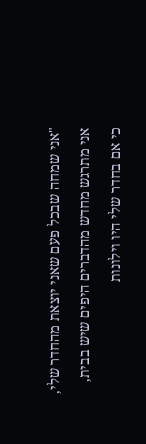"אני שמחה שבכל פעם שאני יוצאת מהחדר שלי, אני מתרגש מחדש מהדברים היפים שיש בבית, כי אם בחדר שלי היו וילונות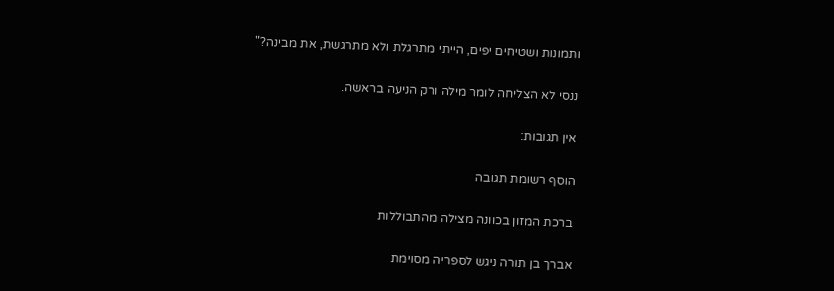ותמונות ושטיחים יפים, הייתי מתרגלת ולא מתרגשת, את מבינה?"

ננסי לא הצליחה לומר מילה ורק הניעה בראשה.

אין תגובות:

הוסף רשומת תגובה

ברכת המזון בכוונה מצילה מהתבוללות

אברך בן תורה ניגש לספריה מסוימת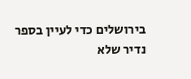בירושלים כדי לעיין בספר נדיר שלא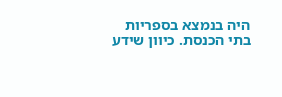היה בנמצא בספריות בתי הכנסת. כיוון שידע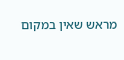מראש שאין במקום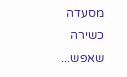מסעדה כשירה שאפש...